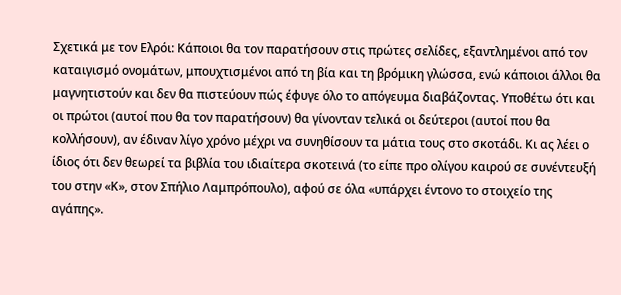Σχετικά με τον Ελρόι: Κάποιοι θα τον παρατήσουν στις πρώτες σελίδες, εξαντλημένοι από τον καταιγισμό ονομάτων, μπουχτισμένοι από τη βία και τη βρόμικη γλώσσα, ενώ κάποιοι άλλοι θα μαγνητιστούν και δεν θα πιστεύουν πώς έφυγε όλο το απόγευμα διαβάζοντας. Υποθέτω ότι και οι πρώτοι (αυτοί που θα τον παρατήσουν) θα γίνονταν τελικά οι δεύτεροι (αυτοί που θα κολλήσουν), αν έδιναν λίγο χρόνο μέχρι να συνηθίσουν τα μάτια τους στο σκοτάδι. Κι ας λέει ο ίδιος ότι δεν θεωρεί τα βιβλία του ιδιαίτερα σκοτεινά (το είπε προ ολίγου καιρού σε συνέντευξή του στην «Κ», στον Σπήλιο Λαμπρόπουλο), αφού σε όλα «υπάρχει έντονο το στοιχείο της αγάπης».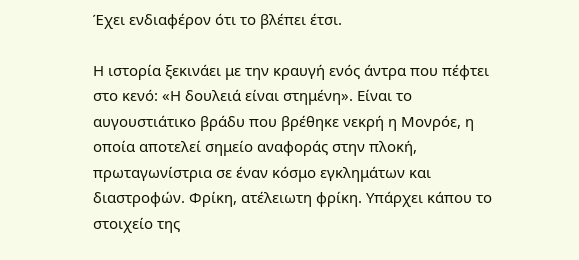Έχει ενδιαφέρον ότι το βλέπει έτσι.

Η ιστορία ξεκινάει με την κραυγή ενός άντρα που πέφτει στο κενό: «Η δουλειά είναι στημένη». Είναι το αυγουστιάτικο βράδυ που βρέθηκε νεκρή η Μονρόε, η οποία αποτελεί σημείο αναφοράς στην πλοκή, πρωταγωνίστρια σε έναν κόσμο εγκλημάτων και διαστροφών. Φρίκη, ατέλειωτη φρίκη. Υπάρχει κάπου το στοιχείο της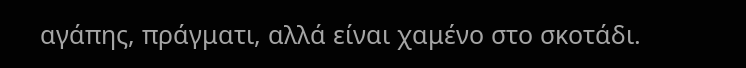αγάπης, πράγματι, αλλά είναι χαμένο στο σκοτάδι.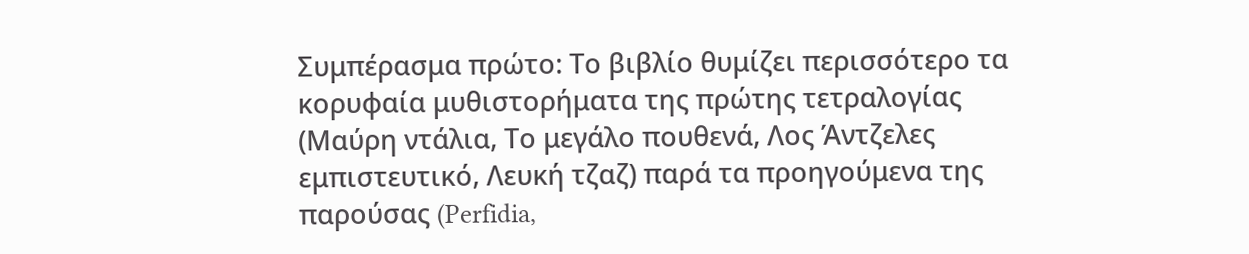Συμπέρασμα πρώτο: Το βιβλίο θυμίζει περισσότερο τα κορυφαία μυθιστορήματα της πρώτης τετραλογίας (Μαύρη ντάλια, Το μεγάλο πουθενά, Λος Άντζελες εμπιστευτικό, Λευκή τζαζ) παρά τα προηγούμενα της παρούσας (Perfidia,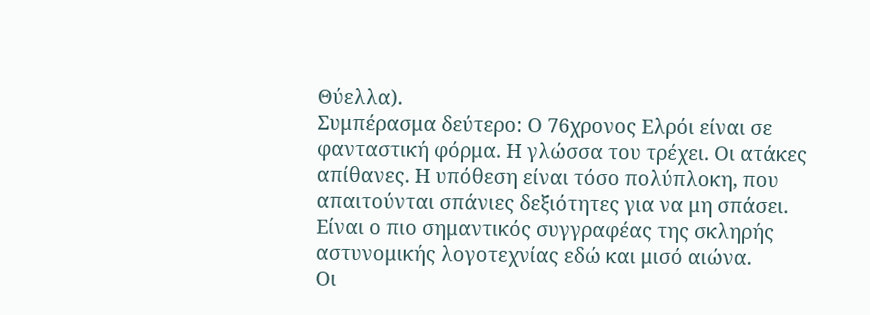Θύελλα).
Συμπέρασμα δεύτερο: Ο 76χρονος Ελρόι είναι σε φανταστική φόρμα. Η γλώσσα του τρέχει. Οι ατάκες απίθανες. Η υπόθεση είναι τόσο πολύπλοκη, που απαιτούνται σπάνιες δεξιότητες για να μη σπάσει. Είναι ο πιο σημαντικός συγγραφέας της σκληρής αστυνομικής λογοτεχνίας εδώ και μισό αιώνα.
Οι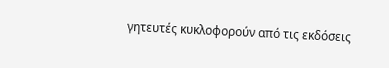γητευτές κυκλοφορούν από τις εκδόσεις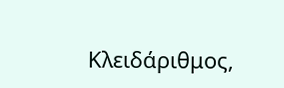Κλειδάριθμος,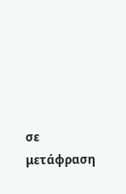σε μετάφραση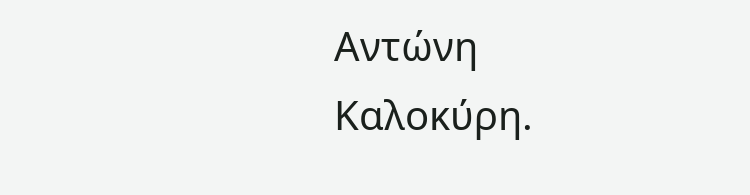Αντώνη Καλοκύρη.